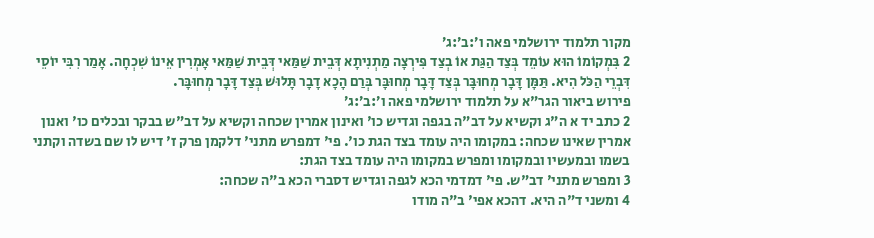מקור תלמוד ירושלמי פאה ו׳:ב׳:ג׳
2 בִּמְקוֹמוֹ הוּא עוֹמֵד בְּצַד הַגַּת אוֹ בְצַד פִּירְצָה מַתְנִיתָא דְּבֵית שַׁמַּאי דְּבֵית שַׁמַּאי אָמְרִין אֵינוֹ שִׁכְחָה. אָמַר רִבִּי יוֹסֵי דִּבְרֵי הַכֹּל הִיא. תַּמָּן דָּבָר מְחוּבָּר בְּצַד דָּבָר מְחוּבָּר בְּרַם הָכָא דָבָר תָּלוּשׁ בְּצַד דָּבָר מְחוּבָּר.
פירוש ביאור הגר"א על תלמוד ירושלמי פאה ו׳:ב׳:ג׳
2 כתב יד א ה"ג וקשיא על דב"ה בגפה וגדיש כו' ואינון אמרין שכחה וקשיא על דב"ש בבקר ובכלים כו' ואנון אמרין שאינו שכחה: במקומו היה עומד בצד הגת כו'. פי' דמפרש מתני' דלקמן פרק ז' דיש לו שם בשדה וקתני בשמו ובמעשיו ובמקומו ומפרש במקומו היה עומד בצד הגת:
3 ומפרש מתני' דב"ש. פי' דמדמי הכא לגפה וגדיש דסברי הכא ב"ה שכחה:
4 ומשני ד"ה היא. דהכא אפי' ב"ה מודו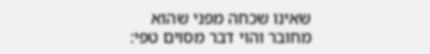שאינו שכחה מפני שהוא מחובר והוי דבר מסוים טפי: